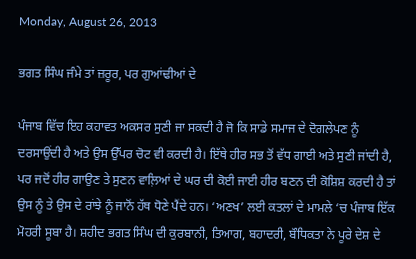Monday, August 26, 2013

ਭਗਤ ਸਿੰਘ ਜੰਮੇ ਤਾਂ ਜ਼ਰੂਰ, ਪਰ ਗੁਆਂਢੀਆਂ ਦੇ

ਪੰਜਾਬ ਵਿੱਚ ਇਹ ਕਹਾਵਤ ਅਕਸਰ ਸੁਣੀ ਜਾ ਸਕਦੀ ਹੈ ਜੋ ਕਿ ਸਾਡੇ ਸਮਾਜ ਦੇ ਦੋਗਲੇਪਣ ਨੂੰ ਦਰਸਾਉਂਦੀ ਹੈ ਅਤੇ ਉਸ ਉੱਪਰ ਚੋਟ ਵੀ ਕਰਦੀ ਹੈ। ਇੱਥੇ ਹੀਰ ਸਭ ਤੋਂ ਵੱਧ ਗਾਈ ਅਤੇ ਸੁਣੀ ਜਾਂਦੀ ਹੈ, ਪਰ ਜਦੋਂ ਹੀਰ ਗਾਉਣ ਤੇ ਸੁਣਨ ਵਾਲ਼ਿਆਂ ਦੇ ਘਰ ਦੀ ਕੋਈ ਜਾਈ ਹੀਰ ਬਣਨ ਦੀ ਕੋਸ਼ਿਸ਼ ਕਰਦੀ ਹੈ ਤਾਂ ਉਸ ਨੂੰ ਤੇ ਉਸ ਦੇ ਰਾਂਝੇ ਨੂੰ ਜਾਨੋਂ ਹੱਥ ਧੋਣੇ ਪੈਂਦੇ ਹਨ। ‘ਅਣਖ’ ਲਈ ਕਤਲਾਂ ਦੇ ਮਾਮਲੇ ‘ਚ ਪੰਜਾਬ ਇੱਕ ਮੋਹਰੀ ਸੂਬਾ ਹੈ। ਸ਼ਹੀਦ ਭਗਤ ਸਿੰਘ ਦੀ ਕੁਰਬਾਨੀ, ਤਿਆਗ, ਬਹਾਦਰੀ, ਬੌਧਿਕਤਾ ਨੇ ਪੂਰੇ ਦੇਸ਼ ਦੇ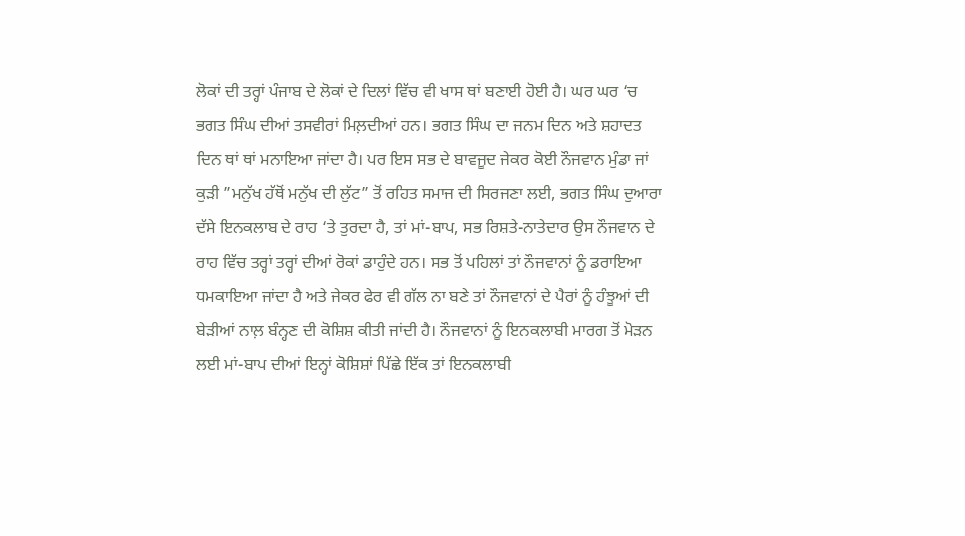ਲੋਕਾਂ ਦੀ ਤਰ੍ਹਾਂ ਪੰਜਾਬ ਦੇ ਲੋਕਾਂ ਦੇ ਦਿਲਾਂ ਵਿੱਚ ਵੀ ਖਾਸ ਥਾਂ ਬਣਾਈ ਹੋਈ ਹੈ। ਘਰ ਘਰ ‘ਚ ਭਗਤ ਸਿੰਘ ਦੀਆਂ ਤਸਵੀਰਾਂ ਮਿਲ਼ਦੀਆਂ ਹਨ। ਭਗਤ ਸਿੰਘ ਦਾ ਜਨਮ ਦਿਨ ਅਤੇ ਸ਼ਹਾਦਤ ਦਿਨ ਥਾਂ ਥਾਂ ਮਨਾਇਆ ਜਾਂਦਾ ਹੈ। ਪਰ ਇਸ ਸਭ ਦੇ ਬਾਵਜੂਦ ਜੇਕਰ ਕੋਈ ਨੌਜਵਾਨ ਮੁੰਡਾ ਜਾਂ ਕੁੜੀ ”ਮਨੁੱਖ ਹੱਥੋਂ ਮਨੁੱਖ ਦੀ ਲੁੱਟ” ਤੋਂ ਰਹਿਤ ਸਮਾਜ ਦੀ ਸਿਰਜਣਾ ਲਈ, ਭਗਤ ਸਿੰਘ ਦੁਆਰਾ ਦੱਸੇ ਇਨਕਲਾਬ ਦੇ ਰਾਹ ‘ਤੇ ਤੁਰਦਾ ਹੈ, ਤਾਂ ਮਾਂ-ਬਾਪ, ਸਭ ਰਿਸ਼ਤੇ-ਨਾਤੇਦਾਰ ਉਸ ਨੌਜਵਾਨ ਦੇ ਰਾਹ ਵਿੱਚ ਤਰ੍ਹਾਂ ਤਰ੍ਹਾਂ ਦੀਆਂ ਰੋਕਾਂ ਡਾਹੁੰਦੇ ਹਨ। ਸਭ ਤੋਂ ਪਹਿਲਾਂ ਤਾਂ ਨੌਜਵਾਨਾਂ ਨੂੰ ਡਰਾਇਆ ਧਮਕਾਇਆ ਜਾਂਦਾ ਹੈ ਅਤੇ ਜੇਕਰ ਫੇਰ ਵੀ ਗੱਲ ਨਾ ਬਣੇ ਤਾਂ ਨੌਜਵਾਨਾਂ ਦੇ ਪੈਰਾਂ ਨੂੰ ਹੰਝੂਆਂ ਦੀ ਬੇੜੀਆਂ ਨਾਲ਼ ਬੰਨ੍ਹਣ ਦੀ ਕੋਸ਼ਿਸ਼ ਕੀਤੀ ਜਾਂਦੀ ਹੈ। ਨੌਜਵਾਨਾਂ ਨੂੰ ਇਨਕਲਾਬੀ ਮਾਰਗ ਤੋਂ ਮੋੜਨ ਲਈ ਮਾਂ-ਬਾਪ ਦੀਆਂ ਇਨ੍ਹਾਂ ਕੋਸ਼ਿਸ਼ਾਂ ਪਿੱਛੇ ਇੱਕ ਤਾਂ ਇਨਕਲਾਬੀ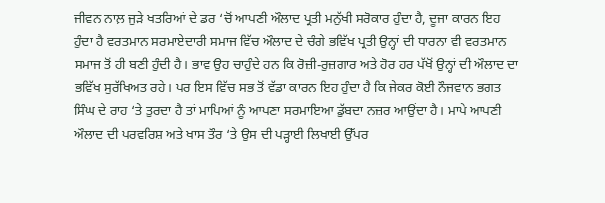ਜੀਵਨ ਨਾਲ਼ ਜੁੜੇ ਖਤਰਿਆਂ ਦੇ ਡਰ ‘ਚੋਂ ਆਪਣੀ ਔਲਾਦ ਪ੍ਰਤੀ ਮਨੁੱਖੀ ਸਰੋਕਾਰ ਹੁੰਦਾ ਹੈ, ਦੂਜਾ ਕਾਰਨ ਇਹ ਹੁੰਦਾ ਹੈ ਵਰਤਮਾਨ ਸਰਮਾਏਦਾਰੀ ਸਮਾਜ ਵਿੱਚ ਔਲਾਦ ਦੇ ਚੰਗੇ ਭਵਿੱਖ ਪ੍ਰਤੀ ਉਨ੍ਹਾਂ ਦੀ ਧਾਰਨਾ ਵੀ ਵਰਤਮਾਨ ਸਮਾਜ ਤੋਂ ਹੀ ਬਣੀ ਹੁੰਦੀ ਹੈ। ਭਾਵ ਉਹ ਚਾਹੁੰਦੇ ਹਨ ਕਿ ਰੋਜ਼ੀ-ਰੁਜ਼ਗਾਰ ਅਤੇ ਹੋਰ ਹਰ ਪੱਖੋਂ ਉਨ੍ਹਾਂ ਦੀ ਔਲਾਦ ਦਾ ਭਵਿੱਖ ਸੁਰੱਖਿਅਤ ਰਹੇ। ਪਰ ਇਸ ਵਿੱਚ ਸਭ ਤੋਂ ਵੱਡਾ ਕਾਰਨ ਇਹ ਹੁੰਦਾ ਹੈ ਕਿ ਜੇਕਰ ਕੋਈ ਨੌਜਵਾਨ ਭਗਤ ਸਿੰਘ ਦੇ ਰਾਹ ‘ਤੇ ਤੁਰਦਾ ਹੈ ਤਾਂ ਮਾਪਿਆਂ ਨੂੰ ਆਪਣਾ ਸਰਮਾਇਆ ਡੁੱਬਦਾ ਨਜ਼ਰ ਆਉਂਦਾ ਹੈ। ਮਾਪੇ ਆਪਣੀ ਔਲਾਦ ਦੀ ਪਰਵਰਿਸ਼ ਅਤੇ ਖਾਸ ਤੌਰ ‘ਤੇ ਉਸ ਦੀ ਪੜ੍ਹਾਈ ਲਿਖਾਈ ਉੱਪਰ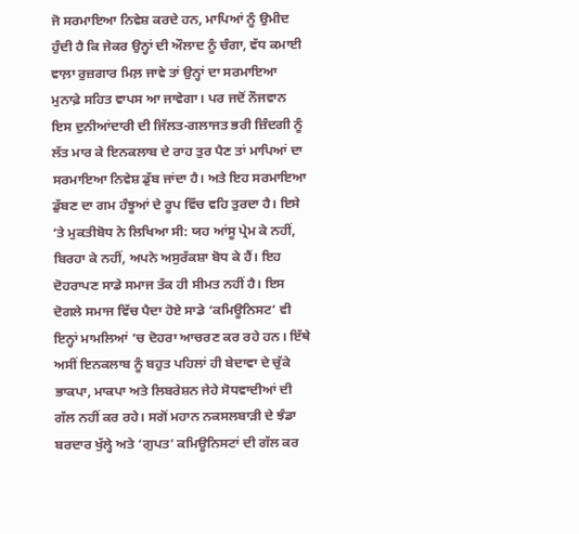ਜੋ ਸਰਮਾਇਆ ਨਿਵੇਸ਼ ਕਰਦੇ ਹਨ, ਮਾਪਿਆਂ ਨੂੰ ਉਮੀਦ ਹੁੰਦੀ ਹੈ ਕਿ ਜੇਕਰ ਉਨ੍ਹਾਂ ਦੀ ਔਲਾਦ ਨੂੰ ਚੰਗਾ, ਵੱਧ ਕਮਾਈ ਵਾਲ਼ਾ ਰੁਜ਼ਗਾਰ ਮਿਲ਼ ਜਾਵੇ ਤਾਂ ਉਨ੍ਹਾਂ ਦਾ ਸਰਮਾਇਆ ਮੁਨਾਫ਼ੇ ਸਹਿਤ ਵਾਪਸ ਆ ਜਾਵੇਗਾ। ਪਰ ਜਦੋਂ ਨੌਜਵਾਨ ਇਸ ਦੁਨੀਆਂਦਾਰੀ ਦੀ ਜਿੱਲਤ-ਗਲਾਜਤ ਭਰੀ ਜ਼ਿੰਦਗੀ ਨੂੰ ਲੱਤ ਮਾਰ ਕੇ ਇਨਕਲਾਬ ਦੇ ਰਾਹ ਤੁਰ ਪੈਣ ਤਾਂ ਮਾਪਿਆਂ ਦਾ ਸਰਮਾਇਆ ਨਿਵੇਸ਼ ਡੁੱਬ ਜਾਂਦਾ ਹੈ। ਅਤੇ ਇਹ ਸਰਮਾਇਆ ਡੁੱਬਣ ਦਾ ਗਮ ਹੰਝੂਆਂ ਦੇ ਰੂਪ ਵਿੱਚ ਵਹਿ ਤੁਰਦਾ ਹੈ। ਇਸੇ ‘ਤੇ ਮੁਕਤੀਬੋਧ ਨੇ ਲਿਖਿਆ ਸੀ: ਯਹ ਆਂਸੂ ਪ੍ਰੇਮ ਕੇ ਨਹੀਂ, ਬਿਰਹਾ ਕੇ ਨਹੀਂ, ਅਪਨੇ ਅਸੁਰੱਕਸ਼ਾ ਬੋਧ ਕੇ ਹੈਂ। ਇਹ ਦੋਹਰਾਪਣ ਸਾਡੇ ਸਮਾਜ ਤੱਕ ਹੀ ਸੀਮਤ ਨਹੀਂ ਹੈ। ਇਸ ਦੋਗਲੇ ਸਮਾਜ ਵਿੱਚ ਪੈਦਾ ਹੋਏ ਸਾਡੇ ‘ਕਮਿਊਨਿਸਟ’ ਵੀ ਇਨ੍ਹਾਂ ਮਾਮਲਿਆਂ ‘ਚ ਦੋਹਰਾ ਆਚਰਣ ਕਰ ਰਹੇ ਹਨ। ਇੱਥੇ ਅਸੀਂ ਇਨਕਲਾਬ ਨੂੰ ਬਹੁਤ ਪਹਿਲਾਂ ਹੀ ਬੇਦਾਵਾ ਦੇ ਚੁੱਕੇ ਭਾਕਪਾ, ਮਾਕਪਾ ਅਤੇ ਲਿਬਰੇਸ਼ਨ ਜੇਹੇ ਸੋਧਵਾਦੀਆਂ ਦੀ ਗੱਲ ਨਹੀਂ ਕਰ ਰਹੇ। ਸਗੋਂ ਮਹਾਨ ਨਕਸਲਬਾੜੀ ਦੇ ਝੰਡਾ ਬਰਦਾਰ ਖੁੱਲ੍ਹੇ ਅਤੇ ‘ਗੁਪਤ’ ਕਮਿਊਨਿਸਟਾਂ ਦੀ ਗੱਲ ਕਰ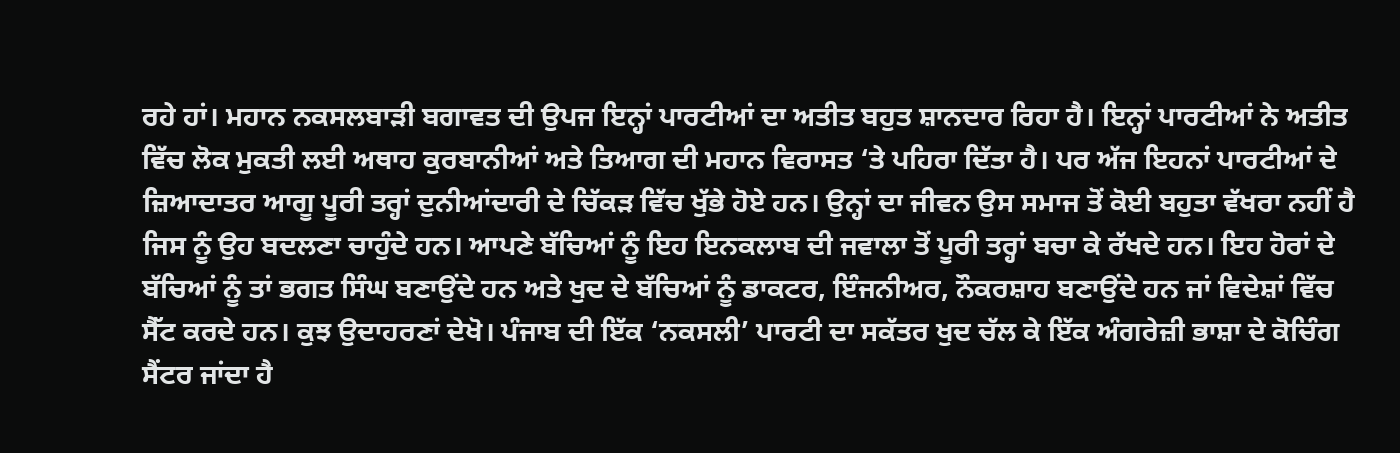ਰਹੇ ਹਾਂ। ਮਹਾਨ ਨਕਸਲਬਾੜੀ ਬਗਾਵਤ ਦੀ ਉਪਜ ਇਨ੍ਹਾਂ ਪਾਰਟੀਆਂ ਦਾ ਅਤੀਤ ਬਹੁਤ ਸ਼ਾਨਦਾਰ ਰਿਹਾ ਹੈ। ਇਨ੍ਹਾਂ ਪਾਰਟੀਆਂ ਨੇ ਅਤੀਤ ਵਿੱਚ ਲੋਕ ਮੁਕਤੀ ਲਈ ਅਥਾਹ ਕੁਰਬਾਨੀਆਂ ਅਤੇ ਤਿਆਗ ਦੀ ਮਹਾਨ ਵਿਰਾਸਤ ‘ਤੇ ਪਹਿਰਾ ਦਿੱਤਾ ਹੈ। ਪਰ ਅੱਜ ਇਹਨਾਂ ਪਾਰਟੀਆਂ ਦੇ ਜ਼ਿਆਦਾਤਰ ਆਗੂ ਪੂਰੀ ਤਰ੍ਹਾਂ ਦੁਨੀਆਂਦਾਰੀ ਦੇ ਚਿੱਕੜ ਵਿੱਚ ਖੁੱਭੇ ਹੋਏ ਹਨ। ਉਨ੍ਹਾਂ ਦਾ ਜੀਵਨ ਉਸ ਸਮਾਜ ਤੋਂ ਕੋਈ ਬਹੁਤਾ ਵੱਖਰਾ ਨਹੀਂ ਹੈ ਜਿਸ ਨੂੰ ਉਹ ਬਦਲਣਾ ਚਾਹੁੰਦੇ ਹਨ। ਆਪਣੇ ਬੱਚਿਆਂ ਨੂੰ ਇਹ ਇਨਕਲਾਬ ਦੀ ਜਵਾਲਾ ਤੋਂ ਪੂਰੀ ਤਰ੍ਹਾਂ ਬਚਾ ਕੇ ਰੱਖਦੇ ਹਨ। ਇਹ ਹੋਰਾਂ ਦੇ ਬੱਚਿਆਂ ਨੂੰ ਤਾਂ ਭਗਤ ਸਿੰਘ ਬਣਾਉਂਦੇ ਹਨ ਅਤੇ ਖੁਦ ਦੇ ਬੱਚਿਆਂ ਨੂੰ ਡਾਕਟਰ, ਇੰਜਨੀਅਰ, ਨੌਕਰਸ਼ਾਹ ਬਣਾਉਂਦੇ ਹਨ ਜਾਂ ਵਿਦੇਸ਼ਾਂ ਵਿੱਚ ਸੈੱਟ ਕਰਦੇ ਹਨ। ਕੁਝ ਉਦਾਹਰਣਾਂ ਦੇਖੋ। ਪੰਜਾਬ ਦੀ ਇੱਕ ‘ਨਕਸਲੀ’ ਪਾਰਟੀ ਦਾ ਸਕੱਤਰ ਖੁਦ ਚੱਲ ਕੇ ਇੱਕ ਅੰਗਰੇਜ਼ੀ ਭਾਸ਼ਾ ਦੇ ਕੋਚਿੰਗ ਸੈਂਟਰ ਜਾਂਦਾ ਹੈ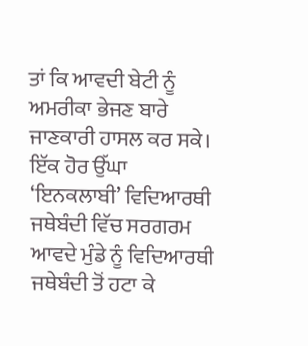ਤਾਂ ਕਿ ਆਵਦੀ ਬੇਟੀ ਨੂੰ ਅਮਰੀਕਾ ਭੇਜਣ ਬਾਰੇ ਜਾਣਕਾਰੀ ਹਾਸਲ ਕਰ ਸਕੇ। ਇੱਕ ਹੋਰ ਉੱਘਾ ‘ਇਨਕਲਾਬੀ’ ਵਿਦਿਆਰਥੀ ਜਥੇਬੰਦੀ ਵਿੱਚ ਸਰਗਰਮ ਆਵਦੇ ਮੁੰਡੇ ਨੂੰ ਵਿਦਿਆਰਥੀ ਜਥੇਬੰਦੀ ਤੋਂ ਹਟਾ ਕੇ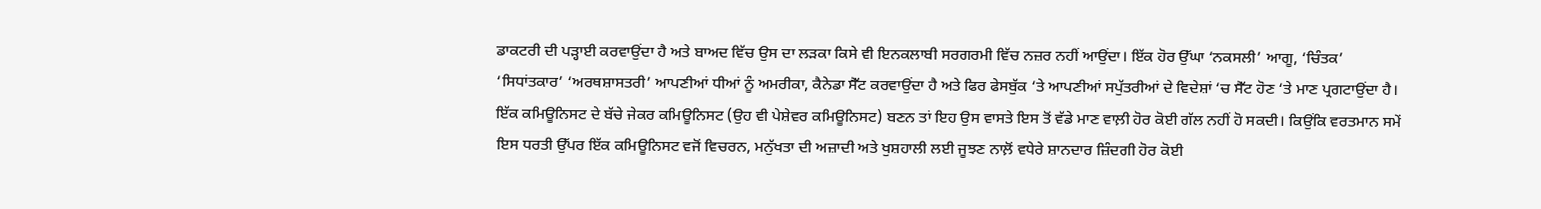ਡਾਕਟਰੀ ਦੀ ਪੜ੍ਹਾਈ ਕਰਵਾਉਂਦਾ ਹੈ ਅਤੇ ਬਾਅਦ ਵਿੱਚ ਉਸ ਦਾ ਲੜਕਾ ਕਿਸੇ ਵੀ ਇਨਕਲਾਬੀ ਸਰਗਰਮੀ ਵਿੱਚ ਨਜ਼ਰ ਨਹੀਂ ਆਉਂਦਾ। ਇੱਕ ਹੋਰ ਉੱਘਾ ‘ਨਕਸਲੀ’ ਆਗੂ, ‘ਚਿੰਤਕ’ ‘ਸਿਧਾਂਤਕਾਰ’ ‘ਅਰਥਸ਼ਾਸਤਰੀ’ ਆਪਣੀਆਂ ਧੀਆਂ ਨੂੰ ਅਮਰੀਕਾ, ਕੈਨੇਡਾ ਸੈੱਟ ਕਰਵਾਉਂਦਾ ਹੈ ਅਤੇ ਫਿਰ ਫੇਸਬੁੱਕ ‘ਤੇ ਆਪਣੀਆਂ ਸਪੁੱਤਰੀਆਂ ਦੇ ਵਿਦੇਸ਼ਾਂ ‘ਚ ਸੈੱਟ ਹੋਣ ‘ਤੇ ਮਾਣ ਪ੍ਰਗਟਾਉਂਦਾ ਹੈ। ਇੱਕ ਕਮਿਊਨਿਸਟ ਦੇ ਬੱਚੇ ਜੇਕਰ ਕਮਿਊਨਿਸਟ (ਉਹ ਵੀ ਪੇਸ਼ੇਵਰ ਕਮਿਊਨਿਸਟ) ਬਣਨ ਤਾਂ ਇਹ ਉਸ ਵਾਸਤੇ ਇਸ ਤੋਂ ਵੱਡੇ ਮਾਣ ਵਾਲ਼ੀ ਹੋਰ ਕੋਈ ਗੱਲ ਨਹੀਂ ਹੋ ਸਕਦੀ। ਕਿਉਂਕਿ ਵਰਤਮਾਨ ਸਮੇਂ ਇਸ ਧਰਤੀ ਉੱਪਰ ਇੱਕ ਕਮਿਊਨਿਸਟ ਵਜੋਂ ਵਿਚਰਨ, ਮਨੁੱਖਤਾ ਦੀ ਅਜ਼ਾਦੀ ਅਤੇ ਖੁਸ਼ਹਾਲੀ ਲਈ ਜੂਝਣ ਨਾਲ਼ੋਂ ਵਧੇਰੇ ਸ਼ਾਨਦਾਰ ਜ਼ਿੰਦਗੀ ਹੋਰ ਕੋਈ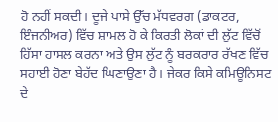ਹੋ ਨਹੀਂ ਸਕਦੀ। ਦੂਜੇ ਪਾਸੇ ਉੱਚ ਮੱਧਵਰਗ (ਡਾਕਟਰ, ਇੰਜਨੀਅਰ) ਵਿੱਚ ਸ਼ਾਮਲ ਹੋ ਕੇ ਕਿਰਤੀ ਲੋਕਾਂ ਦੀ ਲੁੱਟ ਵਿੱਚੋਂ ਹਿੱਸਾ ਹਾਸਲ ਕਰਨਾ ਅਤੇ ਉਸ ਲੁੱਟ ਨੂੰ ਬਰਕਰਾਰ ਰੱਖਣ ਵਿੱਚ ਸਹਾਈ ਹੋਣਾ ਬੇਹੱਦ ਘਿਣਾਉਣਾ ਹੈ। ਜੇਕਰ ਕਿਸੇ ਕਮਿਊਨਿਸਟ ਦੇ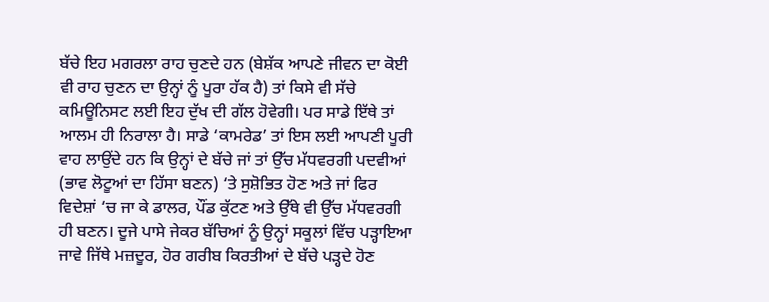ਬੱਚੇ ਇਹ ਮਗਰਲਾ ਰਾਹ ਚੁਣਦੇ ਹਨ (ਬੇਸ਼ੱਕ ਆਪਣੇ ਜੀਵਨ ਦਾ ਕੋਈ ਵੀ ਰਾਹ ਚੁਣਨ ਦਾ ਉਨ੍ਹਾਂ ਨੂੰ ਪੂਰਾ ਹੱਕ ਹੈ) ਤਾਂ ਕਿਸੇ ਵੀ ਸੱਚੇ ਕਮਿਊਨਿਸਟ ਲਈ ਇਹ ਦੁੱਖ ਦੀ ਗੱਲ ਹੋਵੇਗੀ। ਪਰ ਸਾਡੇ ਇੱਥੇ ਤਾਂ ਆਲਮ ਹੀ ਨਿਰਾਲਾ ਹੈ। ਸਾਡੇ ‘ਕਾਮਰੇਡ’ ਤਾਂ ਇਸ ਲਈ ਆਪਣੀ ਪੂਰੀ ਵਾਹ ਲਾਉਂਦੇ ਹਨ ਕਿ ਉਨ੍ਹਾਂ ਦੇ ਬੱਚੇ ਜਾਂ ਤਾਂ ਉੱਚ ਮੱਧਵਰਗੀ ਪਦਵੀਆਂ (ਭਾਵ ਲੋਟੂਆਂ ਦਾ ਹਿੱਸਾ ਬਣਨ) ‘ਤੇ ਸੁਸ਼ੋਭਿਤ ਹੋਣ ਅਤੇ ਜਾਂ ਫਿਰ ਵਿਦੇਸ਼ਾਂ ‘ਚ ਜਾ ਕੇ ਡਾਲਰ, ਪੌਂਡ ਕੁੱਟਣ ਅਤੇ ਉੱਥੇ ਵੀ ਉੱਚ ਮੱਧਵਰਗੀ ਹੀ ਬਣਨ। ਦੂਜੇ ਪਾਸੇ ਜੇਕਰ ਬੱਚਿਆਂ ਨੂੰ ਉਨ੍ਹਾਂ ਸਕੂਲਾਂ ਵਿੱਚ ਪੜ੍ਹਾਇਆ ਜਾਵੇ ਜਿੱਥੇ ਮਜ਼ਦੂਰ, ਹੋਰ ਗਰੀਬ ਕਿਰਤੀਆਂ ਦੇ ਬੱਚੇ ਪੜ੍ਹਦੇ ਹੋਣ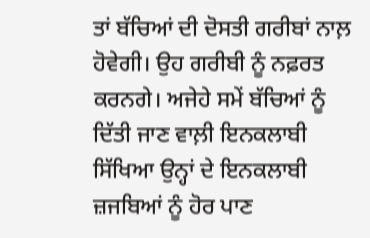ਤਾਂ ਬੱਚਿਆਂ ਦੀ ਦੋਸਤੀ ਗਰੀਬਾਂ ਨਾਲ਼ ਹੋਵੇਗੀ। ਉਹ ਗਰੀਬੀ ਨੂੰ ਨਫ਼ਰਤ ਕਰਨਗੇ। ਅਜੇਹੇ ਸਮੇਂ ਬੱਚਿਆਂ ਨੂੰ ਦਿੱਤੀ ਜਾਣ ਵਾਲ਼ੀ ਇਨਕਲਾਬੀ ਸਿੱਖਿਆ ਉਨ੍ਹਾਂ ਦੇ ਇਨਕਲਾਬੀ ਜ਼ਜਬਿਆਂ ਨੂੰ ਹੋਰ ਪਾਣ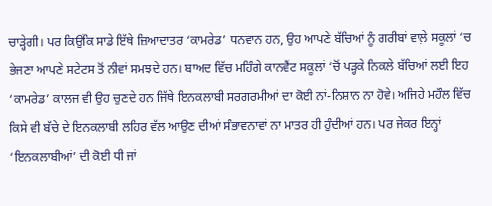ਚਾੜ੍ਹੇਗੀ। ਪਰ ਕਿਉਂਕਿ ਸਾਡੇ ਇੱਥੇ ਜ਼ਿਆਦਾਤਰ ‘ਕਾਮਰੇਡ’ ਧਨਵਾਨ ਹਨ, ਉਹ ਆਪਣੇ ਬੱਚਿਆਂ ਨੂੰ ਗਰੀਬਾਂ ਵਾਲ਼ੇ ਸਕੂਲਾਂ ‘ਚ ਭੇਜਣਾ ਆਪਣੇ ਸਟੇਟਸ ਤੋਂ ਨੀਵਾਂ ਸਮਝਦੇ ਹਨ। ਬਾਅਦ ਵਿੱਚ ਮਹਿੰਗੇ ਕਾਨਵੈਂਟ ਸਕੂਲਾਂ ‘ਚੋਂ ਪੜ੍ਹਕੇ ਨਿਕਲੇ ਬੱਚਿਆਂ ਲਈ ਇਹ ‘ਕਾਮਰੇਡ’ ਕਾਲਜ ਵੀ ਉਹ ਚੁਣਦੇ ਹਨ ਜਿੱਥੇ ਇਨਕਲਾਬੀ ਸਰਗਰਮੀਆਂ ਦਾ ਕੋਈ ਨਾਂ-ਨਿਸ਼ਾਨ ਨਾ ਹੋਵੇ। ਅਜਿਹੇ ਮਹੌਲ ਵਿੱਚ ਕਿਸੇ ਵੀ ਬੱਚੇ ਦੇ ਇਨਕਲਾਬੀ ਲਹਿਰ ਵੱਲ ਆਉਣ ਦੀਆਂ ਸੰਭਾਵਨਾਵਾਂ ਨਾ ਮਾਤਰ ਹੀ ਹੁੰਦੀਆਂ ਹਨ। ਪਰ ਜੇਕਰ ਇਨ੍ਹਾਂ ‘ਇਨਕਲਾਬੀਆਂ’ ਦੀ ਕੋਈ ਧੀ ਜਾਂ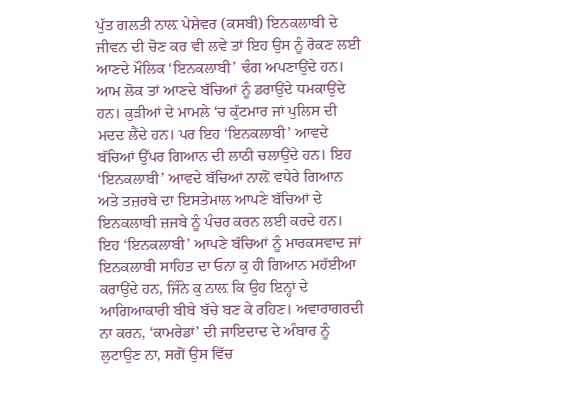ਪੁੱਤ ਗਲਤੀ ਨਾਲ਼ ਪੇਸ਼ੇਵਰ (ਕਸਬੀ) ਇਨਕਲਾਬੀ ਦੇ ਜੀਵਨ ਦੀ ਚੋਣ ਕਰ ਵੀ ਲਵੇ ਤਾਂ ਇਹ ਉਸ ਨੂੰ ਰੋਕਣ ਲਈ ਆਣਦੇ ਮੌਲਿਕ ‘ਇਨਕਲਾਬੀ’ ਢੰਗ ਅਪਣਾਉਂਦੇ ਹਨ। ਆਮ ਲੋਕ ਤਾਂ ਆਣਦੇ ਬੱਚਿਆਂ ਨੂੰ ਡਰਾਉਂਦੇ ਧਮਕਾਉਂਦੇ ਹਨ। ਕੁੜੀਆਂ ਦੇ ਮਾਮਲੇ ‘ਚ ਕੁੱਟਮਾਰ ਜਾਂ ਪੁਲਿਸ ਦੀ ਮਦਦ ਲੈਂਦੇ ਹਨ। ਪਰ ਇਹ ‘ਇਨਕਲਾਬੀ’ ਆਵਦੇ ਬੱਚਿਆਂ ਉੱਪਰ ਗਿਆਨ ਦੀ ਲਾਠੀ ਚਲਾਉਂਦੇ ਹਨ। ਇਹ ‘ਇਨਕਲਾਬੀ’ ਆਵਦੇ ਬੱਚਿਆਂ ਨਾਲ਼ੋਂ ਵਧੇਰੇ ਗਿਆਨ ਅਤੇ ਤਜ਼ਰਬੇ ਦਾ ਇਸਤੇਮਾਲ ਆਪਣੇ ਬੱਚਿਆਂ ਦੇ ਇਨਕਲਾਬੀ ਜ਼ਜਬੇ ਨੂੰ ਪੰਚਰ ਕਰਨ ਲਈ ਕਰਦੇ ਹਨ। ਇਹ ‘ਇਨਕਲਾਬੀ’ ਆਪਣੇ ਬੱਚਿਆਂ ਨੂੰ ਮਾਰਕਸਵਾਦ ਜਾਂ ਇਨਕਲਾਬੀ ਸਾਹਿਤ ਦਾ ਓਨਾ ਕੁ ਹੀ ਗਿਆਨ ਮਹੱਈਆ ਕਰਾਉਂਦੇ ਹਨ, ਜਿੰਨੇ ਕੁ ਨਾਲ਼ ਕਿ ਉਹ ਇਨ੍ਹਾਂ ਦੇ ਆਗਿਆਕਾਰੀ ਬੀਬੇ ਬੱਚੇ ਬਣ ਕੇ ਰਹਿਣ। ਅਵਾਰਾਗਰਦੀ ਨਾ ਕਰਨ, ‘ਕਾਮਰੇਡਾਂ’ ਦੀ ਜਾਇਦਾਦ ਦੇ ਅੰਬਾਰ ਨੂੰ ਲੁਟਾਉਣ ਨਾ, ਸਗੋਂ ਉਸ ਵਿੱਚ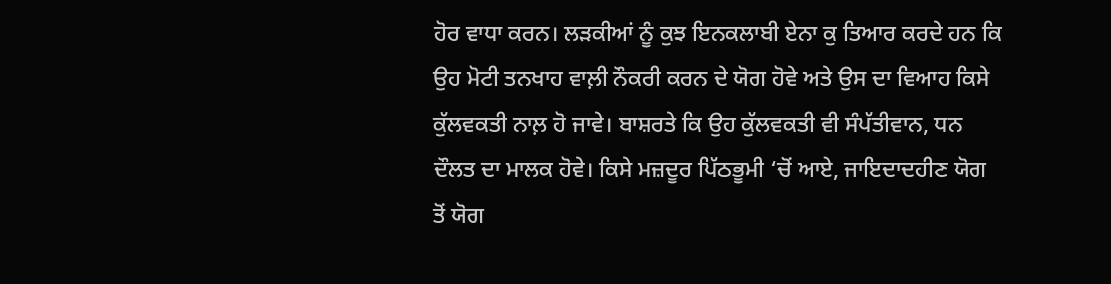ਹੋਰ ਵਾਧਾ ਕਰਨ। ਲੜਕੀਆਂ ਨੂੰ ਕੁਝ ਇਨਕਲਾਬੀ ਏਨਾ ਕੁ ਤਿਆਰ ਕਰਦੇ ਹਨ ਕਿ ਉਹ ਮੋਟੀ ਤਨਖਾਹ ਵਾਲ਼ੀ ਨੌਕਰੀ ਕਰਨ ਦੇ ਯੋਗ ਹੋਵੇ ਅਤੇ ਉਸ ਦਾ ਵਿਆਹ ਕਿਸੇ ਕੁੱਲਵਕਤੀ ਨਾਲ਼ ਹੋ ਜਾਵੇ। ਬਾਸ਼ਰਤੇ ਕਿ ਉਹ ਕੁੱਲਵਕਤੀ ਵੀ ਸੰਪੱਤੀਵਾਨ, ਧਨ ਦੌਲਤ ਦਾ ਮਾਲਕ ਹੋਵੇ। ਕਿਸੇ ਮਜ਼ਦੂਰ ਪਿੱਠਭੂਮੀ ‘ਚੋਂ ਆਏ, ਜਾਇਦਾਦਹੀਣ ਯੋਗ ਤੋਂ ਯੋਗ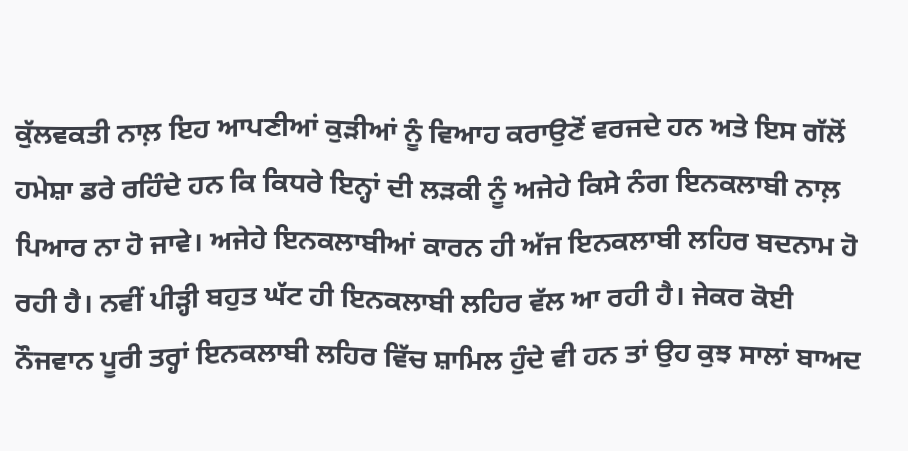ਕੁੱਲਵਕਤੀ ਨਾਲ਼ ਇਹ ਆਪਣੀਆਂ ਕੁੜੀਆਂ ਨੂੰ ਵਿਆਹ ਕਰਾਉਣੋਂ ਵਰਜਦੇ ਹਨ ਅਤੇ ਇਸ ਗੱਲੋਂ ਹਮੇਸ਼ਾ ਡਰੇ ਰਹਿੰਦੇ ਹਨ ਕਿ ਕਿਧਰੇ ਇਨ੍ਹਾਂ ਦੀ ਲੜਕੀ ਨੂੰ ਅਜੇਹੇ ਕਿਸੇ ਨੰਗ ਇਨਕਲਾਬੀ ਨਾਲ਼ ਪਿਆਰ ਨਾ ਹੋ ਜਾਵੇ। ਅਜੇਹੇ ਇਨਕਲਾਬੀਆਂ ਕਾਰਨ ਹੀ ਅੱਜ ਇਨਕਲਾਬੀ ਲਹਿਰ ਬਦਨਾਮ ਹੋ ਰਹੀ ਹੈ। ਨਵੀਂ ਪੀੜ੍ਹੀ ਬਹੁਤ ਘੱਟ ਹੀ ਇਨਕਲਾਬੀ ਲਹਿਰ ਵੱਲ ਆ ਰਹੀ ਹੈ। ਜੇਕਰ ਕੋਈ ਨੌਜਵਾਨ ਪੂਰੀ ਤਰ੍ਹਾਂ ਇਨਕਲਾਬੀ ਲਹਿਰ ਵਿੱਚ ਸ਼ਾਮਿਲ ਹੁੰਦੇ ਵੀ ਹਨ ਤਾਂ ਉਹ ਕੁਝ ਸਾਲਾਂ ਬਾਅਦ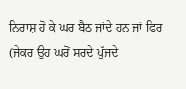ਨਿਰਾਸ਼ ਹੋ ਕੇ ਘਰ ਬੈਠ ਜਾਂਦੇ ਹਨ ਜਾਂ ਫਿਰ (ਜੇਕਰ ਉਹ ਘਰੋਂ ਸਰਦੇ ਪੁੱਜਦੇ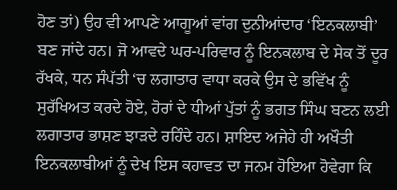ਹੋਣ ਤਾਂ) ਉਹ ਵੀ ਆਪਣੇ ਆਗੂਆਂ ਵਾਂਗ ਦੁਨੀਆਂਦਾਰ ‘ਇਨਕਲਾਬੀ’ ਬਣ ਜਾਂਦੇ ਹਨ। ਜੋ ਆਵਦੇ ਘਰ-ਪਰਿਵਾਰ ਨੂੰ ਇਨਕਲਾਬ ਦੇ ਸੇਕ ਤੋਂ ਦੂਰ ਰੱਖਕੇ, ਧਨ ਸੰਪੱਤੀ ‘ਚ ਲਗਾਤਾਰ ਵਾਧਾ ਕਰਕੇ ਉਸ ਦੇ ਭਵਿੱਖ ਨੂੰ ਸੁਰੱਖਿਅਤ ਕਰਦੇ ਹੋਏ, ਹੋਰਾਂ ਦੇ ਧੀਆਂ ਪੁੱਤਾਂ ਨੂੰ ਭਗਤ ਸਿੰਘ ਬਣਨ ਲਈ ਲਗਾਤਾਰ ਭਾਸ਼ਣ ਝਾੜਦੇ ਰਹਿੰਦੇ ਹਨ। ਸ਼ਾਇਦ ਅਜੇਹੇ ਹੀ ਅਖੌਤੀ ਇਨਕਲਾਬੀਆਂ ਨੂੰ ਦੇਖ ਇਸ ਕਹਾਵਤ ਦਾ ਜਨਮ ਹੋਇਆ ਹੋਵੇਗਾ ਕਿ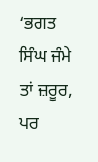‘ਭਗਤ ਸਿੰਘ ਜੰਮੇ ਤਾਂ ਜ਼ਰੂਰ, ਪਰ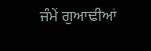ਜੰਮੇਂ ਗੁਆਢੀਆਂ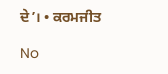ਦੇ’। • ਕਰਮਜੀਤ

No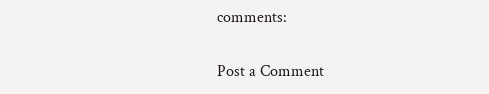comments:

Post a Comment